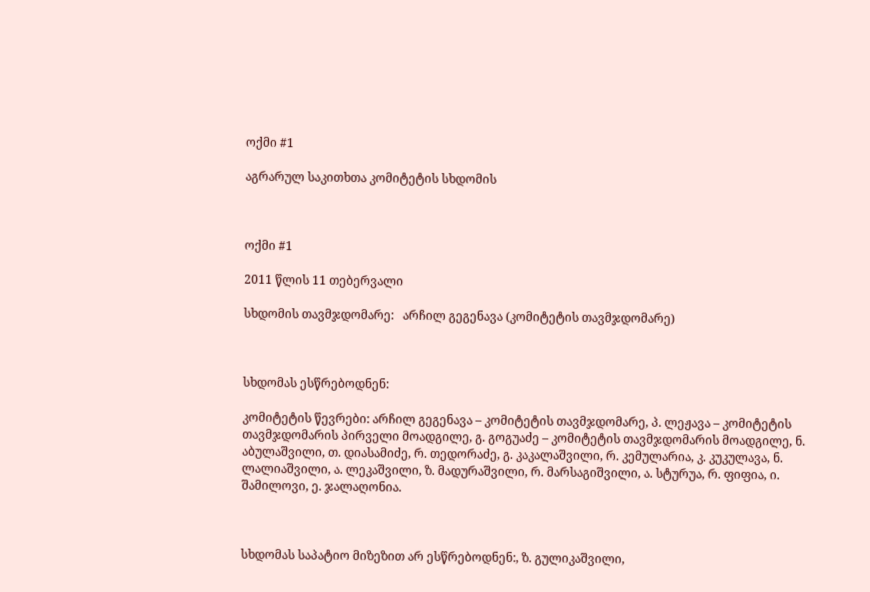ოქმი #1

აგრარულ საკითხთა კომიტეტის სხდომის



ოქმი #1

2011 წლის 11 თებერვალი

სხდომის თავმჯდომარე:   არჩილ გეგენავა (კომიტეტის თავმჯდომარე)



სხდომას ესწრებოდნენ:

კომიტეტის წევრები: არჩილ გეგენავა – კომიტეტის თავმჯდომარე, პ. ლეჟავა – კომიტეტის თავმჯდომარის პირველი მოადგილე, გ. გოგუაძე – კომიტეტის თავმჯდომარის მოადგილე, ნ. აბულაშვილი, თ. დიასამიძე, რ. თედორაძე, გ. კაკალაშვილი, რ. კემულარია, კ. კუკულავა, ნ. ლალიაშვილი, ა. ლეკაშვილი, ზ. მადურაშვილი, რ. მარსაგიშვილი, ა. სტურუა, რ. ფიფია, ი. შამილოვი, ე. ჯალაღონია.



სხდომას საპატიო მიზეზით არ ესწრებოდნენ:, ზ. გულიკაშვილი,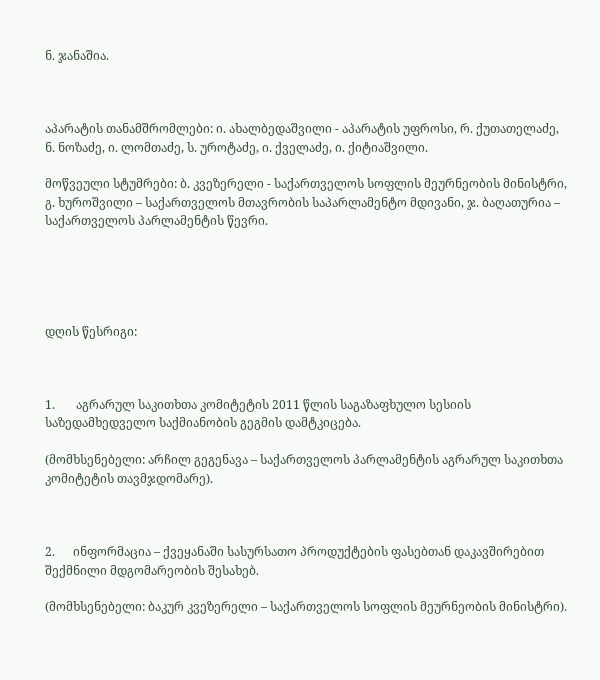ნ. ჯანაშია.



აპარატის თანამშრომლები: ი. ახალბედაშვილი - აპარატის უფროსი, რ. ქუთათელაძე, ნ. ნოზაძე, ი. ლომთაძე, ს. უროტაძე, ი. ქველაძე, ი. ქიტიაშვილი.

მოწვეული სტუმრები: ბ. კვეზერელი - საქართველოს სოფლის მეურნეობის მინისტრი, გ. ხუროშვილი – საქართველოს მთავრობის საპარლამენტო მდივანი, ჯ. ბაღათურია – საქართველოს პარლამენტის წევრი.





დღის წესრიგი:



1.       აგრარულ საკითხთა კომიტეტის 2011 წლის საგაზაფხულო სესიის საზედამხედველო საქმიანობის გეგმის დამტკიცება.

(მომხსენებელი: არჩილ გეგენავა – საქართველოს პარლამენტის აგრარულ საკითხთა კომიტეტის თავმჯდომარე).



2.      ინფორმაცია – ქვეყანაში სასურსათო პროდუქტების ფასებთან დაკავშირებით შექმნილი მდგომარეობის შესახებ.

(მომხსენებელი: ბაკურ კვეზერელი – საქართველოს სოფლის მეურნეობის მინისტრი).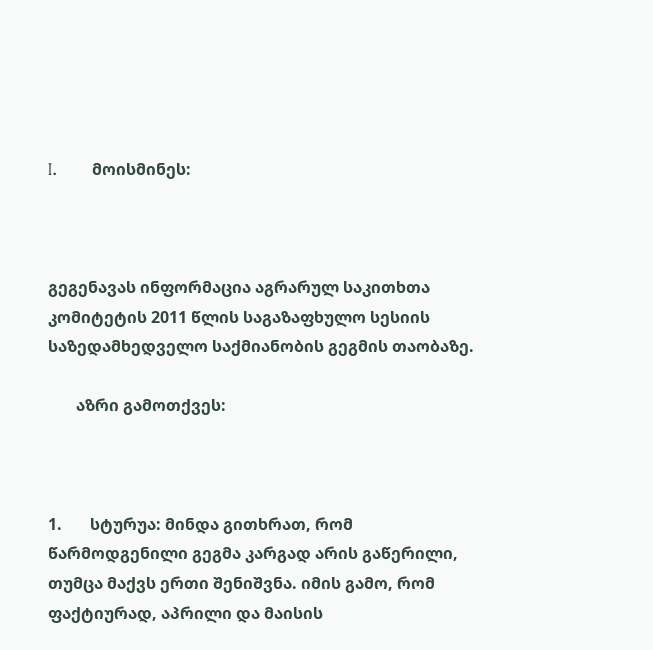I.       მოისმინეს:



გეგენავას ინფორმაცია აგრარულ საკითხთა კომიტეტის 2011 წლის საგაზაფხულო სესიის საზედამხედველო საქმიანობის გეგმის თაობაზე.

       აზრი გამოთქვეს:



1.       სტურუა: მინდა გითხრათ, რომ წარმოდგენილი გეგმა კარგად არის გაწერილი, თუმცა მაქვს ერთი შენიშვნა. იმის გამო, რომ  ფაქტიურად, აპრილი და მაისის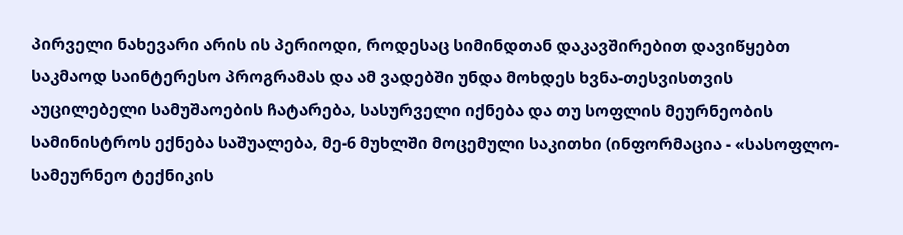პირველი ნახევარი არის ის პერიოდი, როდესაც სიმინდთან დაკავშირებით დავიწყებთ საკმაოდ საინტერესო პროგრამას და ამ ვადებში უნდა მოხდეს ხვნა-თესვისთვის აუცილებელი სამუშაოების ჩატარება, სასურველი იქნება და თუ სოფლის მეურნეობის სამინისტროს ექნება საშუალება, მე-6 მუხლში მოცემული საკითხი (ინფორმაცია - «სასოფლო-სამეურნეო ტექნიკის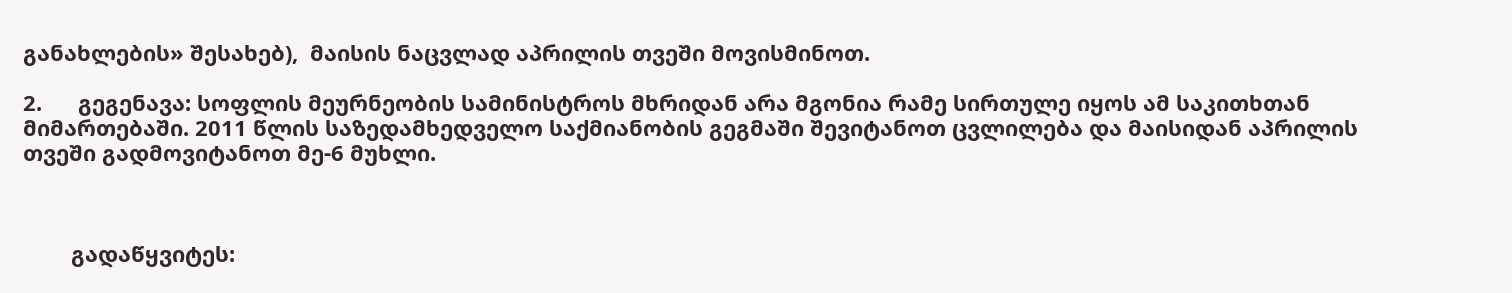განახლების» შესახებ),  მაისის ნაცვლად აპრილის თვეში მოვისმინოთ.

2.      გეგენავა: სოფლის მეურნეობის სამინისტროს მხრიდან არა მგონია რამე სირთულე იყოს ამ საკითხთან მიმართებაში. 2011 წლის საზედამხედველო საქმიანობის გეგმაში შევიტანოთ ცვლილება და მაისიდან აპრილის თვეში გადმოვიტანოთ მე-6 მუხლი.



        გადაწყვიტეს: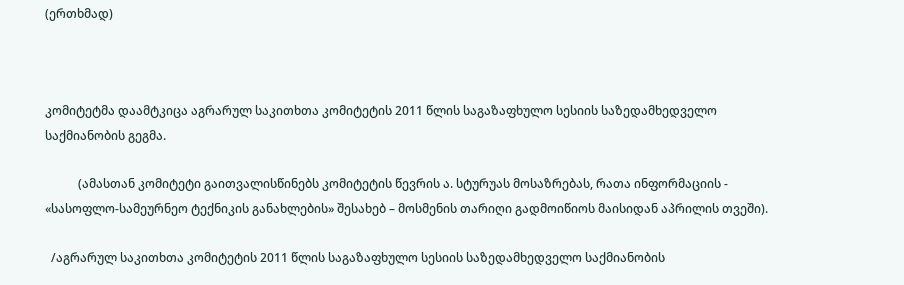(ერთხმად)



კომიტეტმა დაამტკიცა აგრარულ საკითხთა კომიტეტის 2011 წლის საგაზაფხულო სესიის საზედამხედველო საქმიანობის გეგმა.

           (ამასთან კომიტეტი გაითვალისწინებს კომიტეტის წევრის ა. სტურუას მოსაზრებას, რათა ინფორმაციის - «სასოფლო-სამეურნეო ტექნიკის განახლების» შესახებ – მოსმენის თარიღი გადმოიწიოს მაისიდან აპრილის თვეში).

  /აგრარულ საკითხთა კომიტეტის 2011 წლის საგაზაფხულო სესიის საზედამხედველო საქმიანობის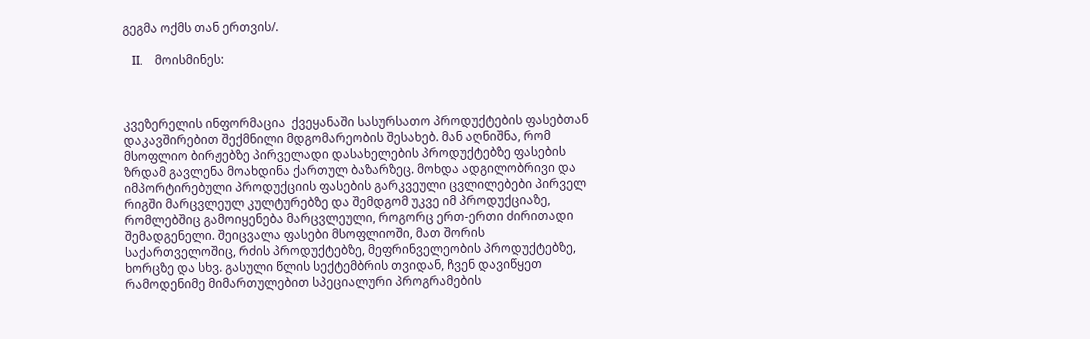გეგმა ოქმს თან ერთვის/.

   II.    მოისმინეს:



კვეზერელის ინფორმაცია  ქვეყანაში სასურსათო პროდუქტების ფასებთან დაკავშირებით შექმნილი მდგომარეობის შესახებ. მან აღნიშნა, რომ მსოფლიო ბირჟებზე პირველადი დასახელების პროდუქტებზე ფასების ზრდამ გავლენა მოახდინა ქართულ ბაზარზეც. მოხდა ადგილობრივი და იმპორტირებული პროდუქციის ფასების გარკვეული ცვლილებები პირველ რიგში მარცვლეულ კულტურებზე და შემდგომ უკვე იმ პროდუქციაზე, რომლებშიც გამოიყენება მარცვლეული, როგორც ერთ-ერთი ძირითადი შემადგენელი. შეიცვალა ფასები მსოფლიოში, მათ შორის საქართველოშიც, რძის პროდუქტებზე, მეფრინველეობის პროდუქტებზე, ხორცზე და სხვ. გასული წლის სექტემბრის თვიდან, ჩვენ დავიწყეთ რამოდენიმე მიმართულებით სპეციალური პროგრამების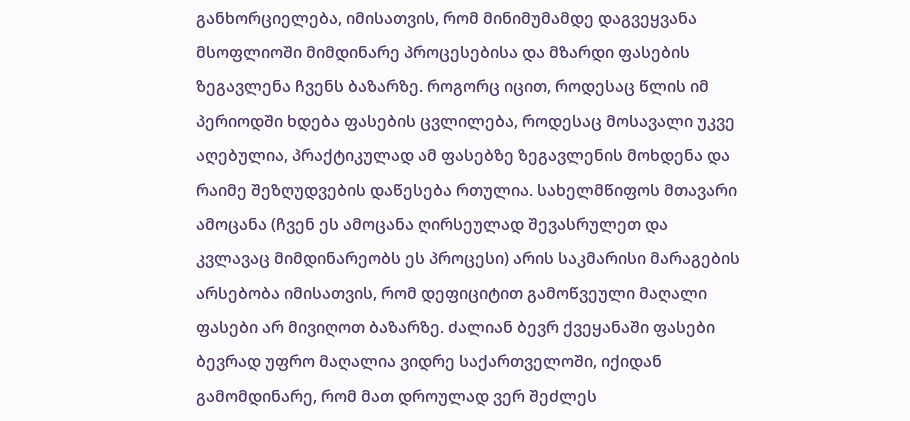განხორციელება, იმისათვის, რომ მინიმუმამდე დაგვეყვანა მსოფლიოში მიმდინარე პროცესებისა და მზარდი ფასების ზეგავლენა ჩვენს ბაზარზე. როგორც იცით, როდესაც წლის იმ პერიოდში ხდება ფასების ცვლილება, როდესაც მოსავალი უკვე აღებულია, პრაქტიკულად ამ ფასებზე ზეგავლენის მოხდენა და რაიმე შეზღუდვების დაწესება რთულია. სახელმწიფოს მთავარი ამოცანა (ჩვენ ეს ამოცანა ღირსეულად შევასრულეთ და კვლავაც მიმდინარეობს ეს პროცესი) არის საკმარისი მარაგების არსებობა იმისათვის, რომ დეფიციტით გამოწვეული მაღალი ფასები არ მივიღოთ ბაზარზე. ძალიან ბევრ ქვეყანაში ფასები ბევრად უფრო მაღალია ვიდრე საქართველოში, იქიდან გამომდინარე, რომ მათ დროულად ვერ შეძლეს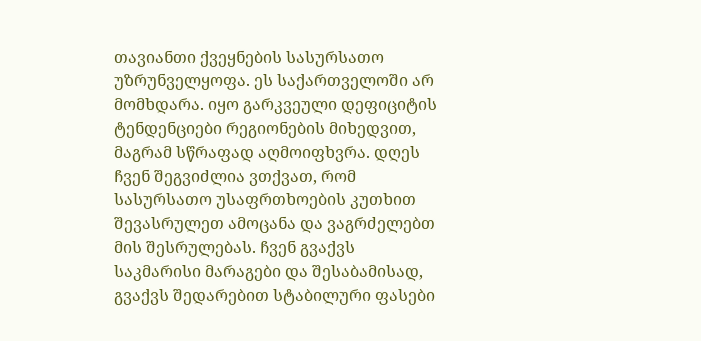თავიანთი ქვეყნების სასურსათო უზრუნველყოფა. ეს საქართველოში არ მომხდარა. იყო გარკვეული დეფიციტის ტენდენციები რეგიონების მიხედვით, მაგრამ სწრაფად აღმოიფხვრა. დღეს ჩვენ შეგვიძლია ვთქვათ, რომ სასურსათო უსაფრთხოების კუთხით შევასრულეთ ამოცანა და ვაგრძელებთ მის შესრულებას. ჩვენ გვაქვს საკმარისი მარაგები და შესაბამისად, გვაქვს შედარებით სტაბილური ფასები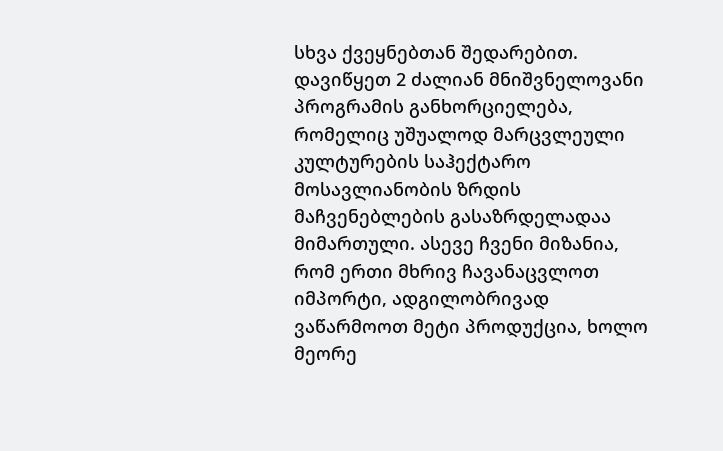სხვა ქვეყნებთან შედარებით. დავიწყეთ 2 ძალიან მნიშვნელოვანი პროგრამის განხორციელება, რომელიც უშუალოდ მარცვლეული კულტურების საჰექტარო მოსავლიანობის ზრდის მაჩვენებლების გასაზრდელადაა მიმართული. ასევე ჩვენი მიზანია, რომ ერთი მხრივ ჩავანაცვლოთ იმპორტი, ადგილობრივად ვაწარმოოთ მეტი პროდუქცია, ხოლო მეორე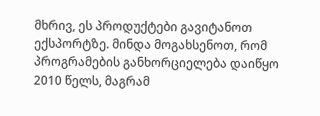მხრივ, ეს პროდუქტები გავიტანოთ ექსპორტზე. მინდა მოგახსენოთ, რომ პროგრამების განხორციელება დაიწყო 2010 წელს, მაგრამ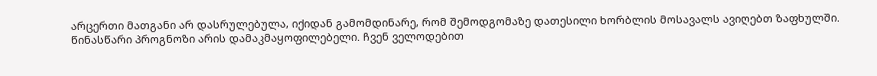არცერთი მათგანი არ დასრულებულა, იქიდან გამომდინარე, რომ შემოდგომაზე დათესილი ხორბლის მოსავალს ავიღებთ ზაფხულში. წინასწარი პროგნოზი არის დამაკმაყოფილებელი. ჩვენ ველოდებით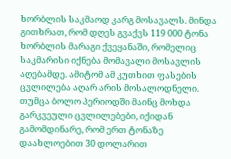ხორბლის საკმაოდ კარგ მოსავალს. მინდა გითხრათ, რომ დღეს გვაქვს 119 000 ტონა ხორბლის მარაგი ქვეყანაში, რომელიც საკმარისი იქნება მომავალი მოსავლის აღებამდე. ამიტომ ამ კუთხით ფასების ცვლილება აღარ არის მოსალოდნელი. თუმცა ბოლო პერიოდში მაინც მოხდა გარკვეული ცვლილებები, იქიდან გამომდინარე, რომ ერთ ტონაზე დაახლოებით 30 დოლარით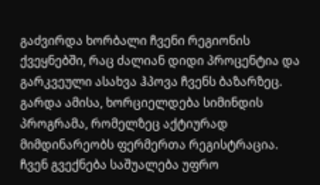გაძვირდა ხორბალი ჩვენი რეგიონის ქვეყნებში, რაც ძალიან დიდი პროცენტია და გარკვეული ასახვა ჰპოვა ჩვენს ბაზარზეც. გარდა ამისა, ხორციელდება სიმინდის პროგრამა, რომელზეც აქტიურად მიმდინარეობს ფერმერთა რეგისტრაცია. ჩვენ გვექნება საშუალება უფრო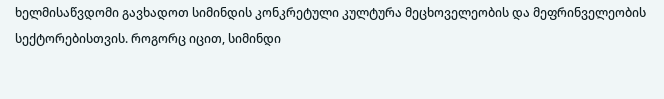ხელმისაწვდომი გავხადოთ სიმინდის კონკრეტული კულტურა მეცხოველეობის და მეფრინველეობის სექტორებისთვის. როგორც იცით, სიმინდი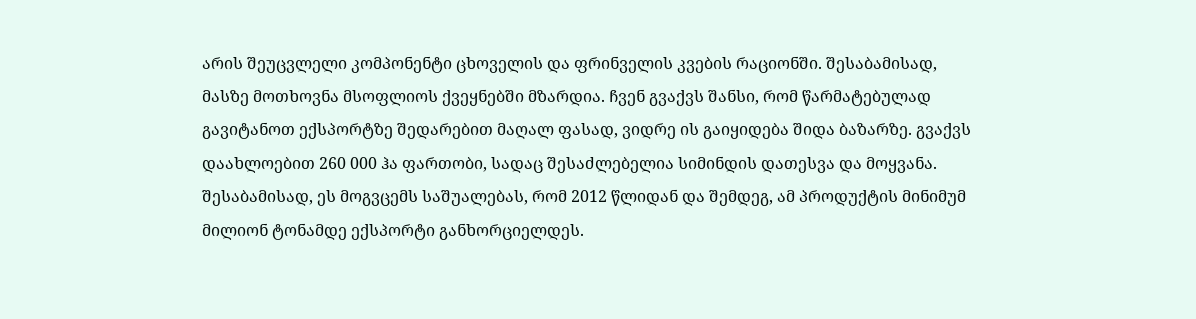არის შეუცვლელი კომპონენტი ცხოველის და ფრინველის კვების რაციონში. შესაბამისად, მასზე მოთხოვნა მსოფლიოს ქვეყნებში მზარდია. ჩვენ გვაქვს შანსი, რომ წარმატებულად გავიტანოთ ექსპორტზე შედარებით მაღალ ფასად, ვიდრე ის გაიყიდება შიდა ბაზარზე. გვაქვს დაახლოებით 260 000 ჰა ფართობი, სადაც შესაძლებელია სიმინდის დათესვა და მოყვანა. შესაბამისად, ეს მოგვცემს საშუალებას, რომ 2012 წლიდან და შემდეგ, ამ პროდუქტის მინიმუმ მილიონ ტონამდე ექსპორტი განხორციელდეს.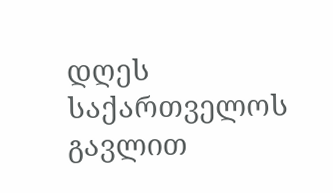დღეს საქართველოს გავლით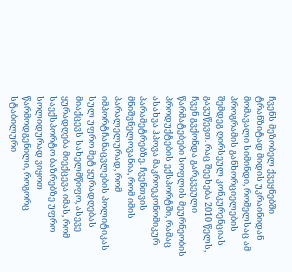ჩვენს მეზობელ ქვეყნებში ტრანზიტად მიდის უკრაინიდან მომავალი სიმინდი, რომელსაც ამ პროგრამის განხორციელების შემდეგ ღირსეულ კონკურენციას გავუწევთ. რაც შეეხება 2010 წელს, ჩვენ გვქონდა გარკვეული წარმატებები სოფლის მეურნეობის პროდუქტების ექსპორტში, რამაც ასახვა ჰპოვა მაკროეკონომიკურ პარამეტრებზე. ჩვენთვის მნიშვნელოვანია, რომ იმის პარალელურად, რომ იმპორტჩანაცვლების პოლიტიკას სულ უფრო მეტ ყურადღებას მიაქცევს სახელმწიფო, ასევე ყურადღება მიექცევა იმას, რომ საექსპორტო ბაზრებზე უფრო სოლიდურად ვიყოთ წარმოდგენილი, როგორც სტაბილური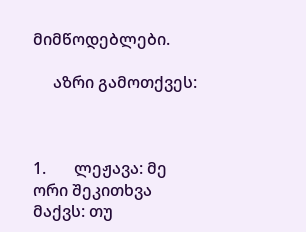მიმწოდებლები.

     აზრი გამოთქვეს:



1.       ლეჟავა: მე ორი შეკითხვა მაქვს: თუ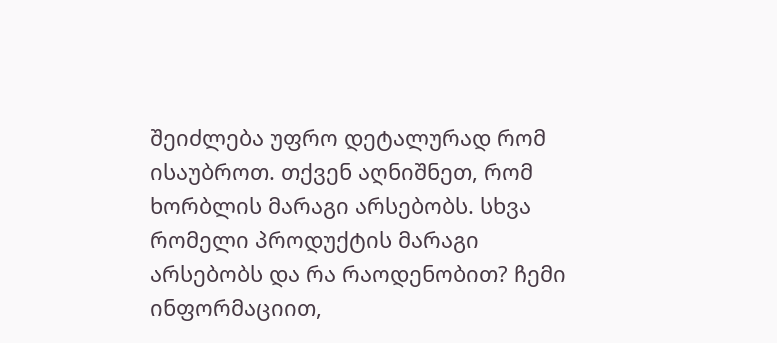შეიძლება უფრო დეტალურად რომ ისაუბროთ. თქვენ აღნიშნეთ, რომ ხორბლის მარაგი არსებობს. სხვა რომელი პროდუქტის მარაგი არსებობს და რა რაოდენობით? ჩემი ინფორმაციით,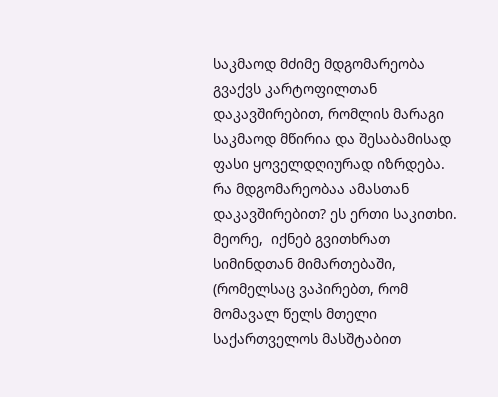საკმაოდ მძიმე მდგომარეობა გვაქვს კარტოფილთან დაკავშირებით, რომლის მარაგი საკმაოდ მწირია და შესაბამისად ფასი ყოველდღიურად იზრდება. რა მდგომარეობაა ამასთან დაკავშირებით? ეს ერთი საკითხი. მეორე,  იქნებ გვითხრათ სიმინდთან მიმართებაში, (რომელსაც ვაპირებთ, რომ მომავალ წელს მთელი საქართველოს მასშტაბით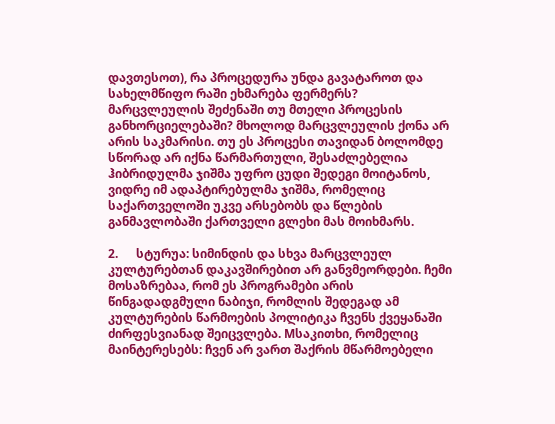დავთესოთ), რა პროცედურა უნდა გავატაროთ და სახელმწიფო რაში ეხმარება ფერმერს? მარცვლეულის შეძენაში თუ მთელი პროცესის განხორციელებაში? მხოლოდ მარცვლეულის ქონა არ არის საკმარისი. თუ ეს პროცესი თავიდან ბოლომდე სწორად არ იქნა წარმართული, შესაძლებელია ჰიბრიდულმა ჯიშმა უფრო ცუდი შედეგი მოიტანოს, ვიდრე იმ ადაპტირებულმა ჯიშმა, რომელიც საქართველოში უკვე არსებობს და წლების განმავლობაში ქართველი გლეხი მას მოიხმარს.

2.      სტურუა: სიმინდის და სხვა მარცვლეულ კულტურებთან დაკავშირებით არ განვმეორდები. ჩემი მოსაზრებაა, რომ ეს პროგრამები არის წინგადადგმული ნაბიჯი, რომლის შედეგად ამ კულტურების წარმოების პოლიტიკა ჩვენს ქვეყანაში ძირფესვიანად შეიცვლება. Mსაკითხი, რომელიც მაინტერესებს: ჩვენ არ ვართ შაქრის მწარმოებელი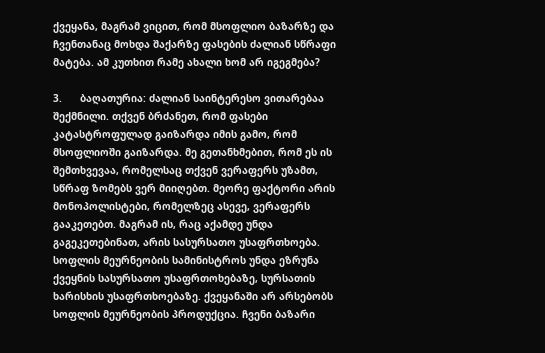ქვეყანა, მაგრამ ვიცით, რომ მსოფლიო ბაზარზე და ჩვენთანაც მოხდა შაქარზე ფასების ძალიან სწრაფი მატება. ამ კუთხით რამე ახალი ხომ არ იგეგმება?

3.      ბაღათურია: ძალიან საინტერესო ვითარებაა შექმნილი. თქვენ ბრძანეთ, რომ ფასები კატასტროფულად გაიზარდა იმის გამო, რომ მსოფლიოში გაიზარდა. მე გეთანხმებით, რომ ეს ის შემთხვევაა, რომელსაც თქვენ ვერაფერს უზამთ, სწრაფ ზომებს ვერ მიიღებთ. მეორე ფაქტორი არის მონოპოლისტები, რომელზეც ასევე, ვერაფერს გააკეთებთ. მაგრამ ის, რაც აქამდე უნდა გაგეკეთებინათ, არის სასურსათო უსაფრთხოება. სოფლის მეურნეობის სამინისტროს უნდა ეზრუნა ქვეყნის სასურსათო უსაფრთოხებაზე, სურსათის ხარისხის უსაფრთხოებაზე. ქვეყანაში არ არსებობს სოფლის მეურნეობის პროდუქცია. ჩვენი ბაზარი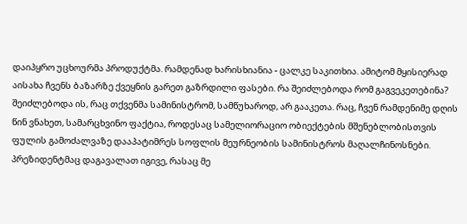დაიპყრო უცხოურმა პროდუქტმა. რამდენად ხარისხიანია - ცალკე საკითხია. ამიტომ მყისიერად აისახა ჩვენს ბაზარზე ქვეყნის გარეთ გაზრდილი ფასები. რა შეიძლებოდა რომ გაგვეკეთებინა? შეიძლებოდა ის, რაც თქვენმა სამინისტრომ, სამწუხაროდ, არ გააკეთა. რაც, ჩვენ რამდენიმე დღის წინ ვნახეთ, სამარცხვინო ფაქტია, როდესაც სამელიორაციო ობიექტების მშენებლობისთვის ფულის გამოძალვაზე დააპატიმრეს სოფლის მეურნეობის სამინისტროს მაღალჩინოსნები. პრეზიდენტმაც დაგავალათ იგივე, რასაც მე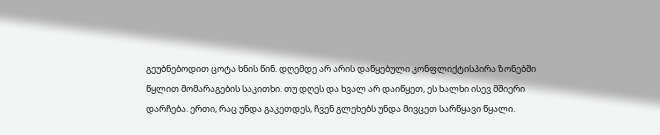გეუბნებოდით ცოტა ხნის წინ. დღემდე არ არის დაწყებული კონფლიქტისპირა ზონებში წყლით მომარაგების საკითხი. თუ დღეს და ხვალ არ დაიწყეთ, ეს ხალხი ისევ მშიერი დარჩება. ერთი, რაც უნდა გაკეთდეს, ჩვენ გლეხებს უნდა მივცეთ სარწყავი წყალი.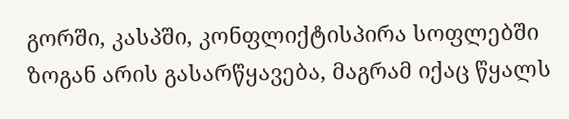გორში, კასპში, კონფლიქტისპირა სოფლებში ზოგან არის გასარწყავება, მაგრამ იქაც წყალს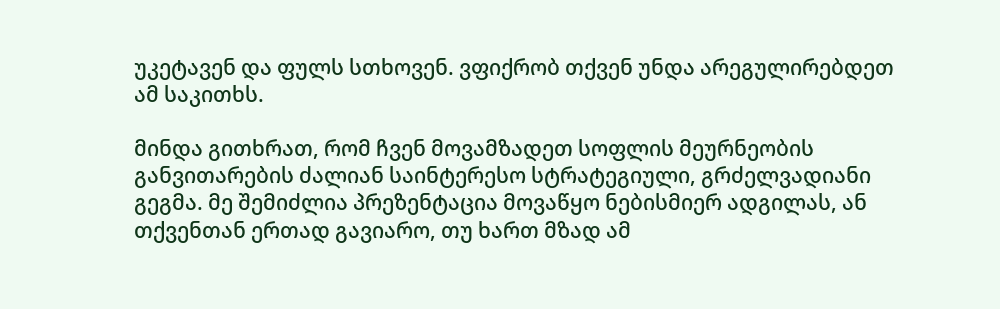უკეტავენ და ფულს სთხოვენ. ვფიქრობ თქვენ უნდა არეგულირებდეთ ამ საკითხს.

მინდა გითხრათ, რომ ჩვენ მოვამზადეთ სოფლის მეურნეობის განვითარების ძალიან საინტერესო სტრატეგიული, გრძელვადიანი გეგმა. მე შემიძლია პრეზენტაცია მოვაწყო ნებისმიერ ადგილას, ან თქვენთან ერთად გავიარო, თუ ხართ მზად ამ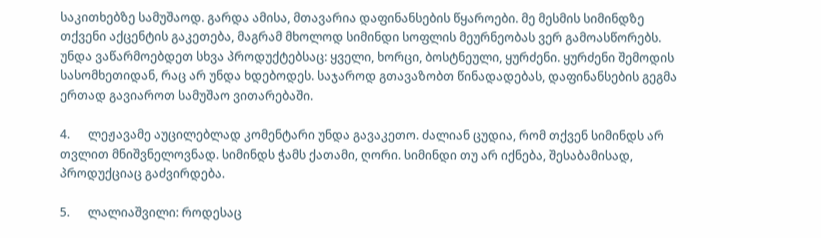საკითხებზე სამუშაოდ. გარდა ამისა, მთავარია დაფინანსების წყაროები. მე მესმის სიმინდზე თქვენი აქცენტის გაკეთება, მაგრამ მხოლოდ სიმინდი სოფლის მეურნეობას ვერ გამოასწორებს. უნდა ვაწარმოებდეთ სხვა პროდუქტებსაც: ყველი, ხორცი, ბოსტნეული, ყურძენი. ყურძენი შემოდის სასომხეთიდან, რაც არ უნდა ხდებოდეს. საჯაროდ გთავაზობთ წინადადებას, დაფინანსების გეგმა ერთად გავიაროთ სამუშაო ვითარებაში.

4.      ლეჟავამე აუცილებლად კომენტარი უნდა გავაკეთო. ძალიან ცუდია, რომ თქვენ სიმინდს არ თვლით მნიშვნელოვნად. სიმინდს ჭამს ქათამი, ღორი. სიმინდი თუ არ იქნება, შესაბამისად, პროდუქციაც გაძვირდება.

5.      ლალიაშვილი: როდესაც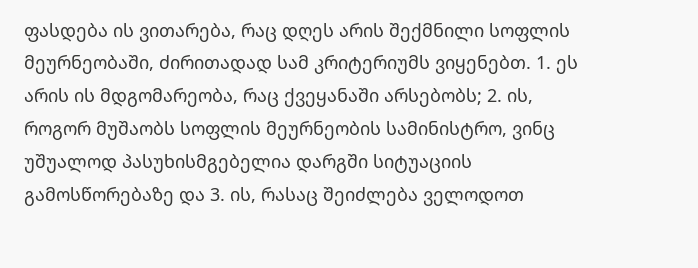ფასდება ის ვითარება, რაც დღეს არის შექმნილი სოფლის მეურნეობაში, ძირითადად სამ კრიტერიუმს ვიყენებთ. 1. ეს არის ის მდგომარეობა, რაც ქვეყანაში არსებობს; 2. ის, როგორ მუშაობს სოფლის მეურნეობის სამინისტრო, ვინც უშუალოდ პასუხისმგებელია დარგში სიტუაციის გამოსწორებაზე და 3. ის, რასაც შეიძლება ველოდოთ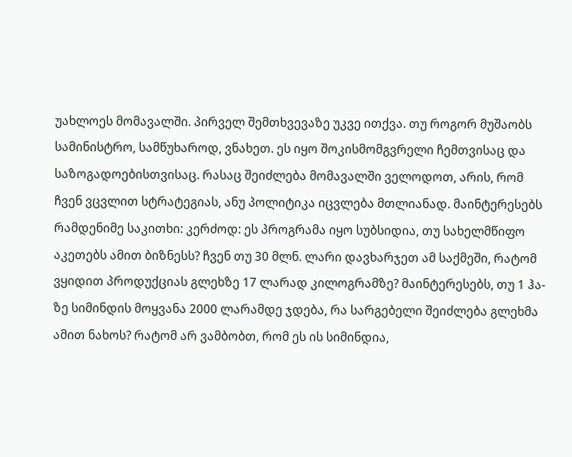უახლოეს მომავალში. პირველ შემთხვევაზე უკვე ითქვა. თუ როგორ მუშაობს სამინისტრო, სამწუხაროდ, ვნახეთ. ეს იყო შოკისმომგვრელი ჩემთვისაც და საზოგადოებისთვისაც. რასაც შეიძლება მომავალში ველოდოთ, არის, რომ ჩვენ ვცვლით სტრატეგიას, ანუ პოლიტიკა იცვლება მთლიანად. მაინტერესებს რამდენიმე საკითხი: კერძოდ: ეს პროგრამა იყო სუბსიდია, თუ სახელმწიფო აკეთებს ამით ბიზნესს? ჩვენ თუ 30 მლნ. ლარი დავხარჯეთ ამ საქმეში, რატომ ვყიდით პროდუქციას გლეხზე 17 ლარად კილოგრამზე? მაინტერესებს, თუ 1 ჰა-ზე სიმინდის მოყვანა 2000 ლარამდე ჯდება, რა სარგებელი შეიძლება გლეხმა ამით ნახოს? რატომ არ ვამბობთ, რომ ეს ის სიმინდია,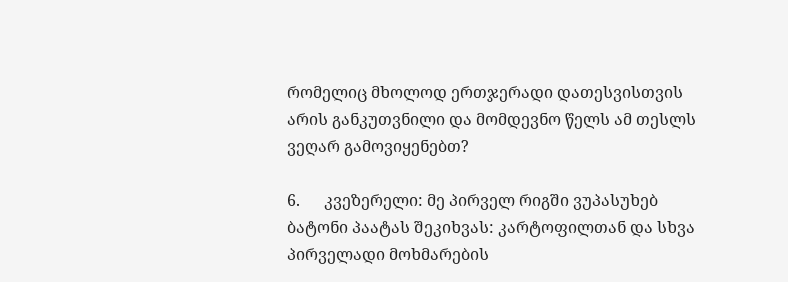რომელიც მხოლოდ ერთჯერადი დათესვისთვის არის განკუთვნილი და მომდევნო წელს ამ თესლს ვეღარ გამოვიყენებთ?

6.      კვეზერელი: მე პირველ რიგში ვუპასუხებ ბატონი პაატას შეკიხვას: კარტოფილთან და სხვა პირველადი მოხმარების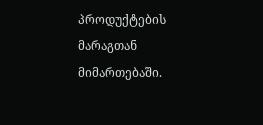პროდუქტების მარაგთან მიმართებაში.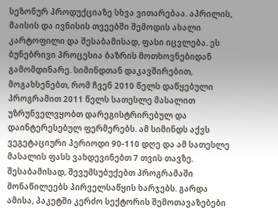სეზონურ პროდუქციაზე სხვა ვითარებაა. აპრილის, მაისის და ივნისის თვეებში შემოდის ახალი კარტოფილი და შესაბამისად, ფასი იცვლება. ეს ბუნებრივი პროცესია ბაზრის მოთხოვნებიდან გამომდინარე. სიმინდთან დაკავშირებით, მოგახსენებთ, რომ ჩვენ 2010 წელს დაწყებული პროგრამით 2011 წელს სათესლე მასალით უზრუნველვყობთ დარეგისტრირებულ და დაინტერესებულ ფერმერებს. ამ სიმინდს აქვს ვეგეტაციური პერიოდი 90-110 დღე და ამ სათესლე მასალის ფასს ვახდევინებთ 7 თვის თავზე. შესაბამისად, შევუმსუბუქებთ პროგრამაში მონაწილეებს პირველსაწყის ხარჯებს. გარდა ამისა, პაკეტში კერძო სექტორის შემოთავაზებები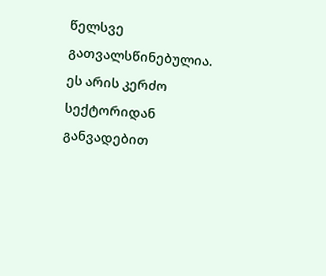წელსვე გათვალსწინებულია. ეს არის კერძო სექტორიდან განვადებით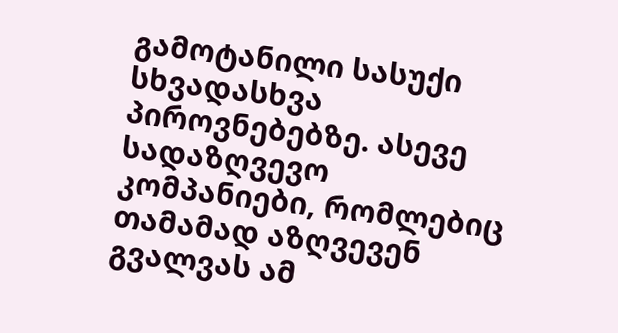გამოტანილი სასუქი სხვადასხვა პიროვნებებზე. ასევე სადაზღვევო კომპანიები, რომლებიც თამამად აზღვევენ გვალვას ამ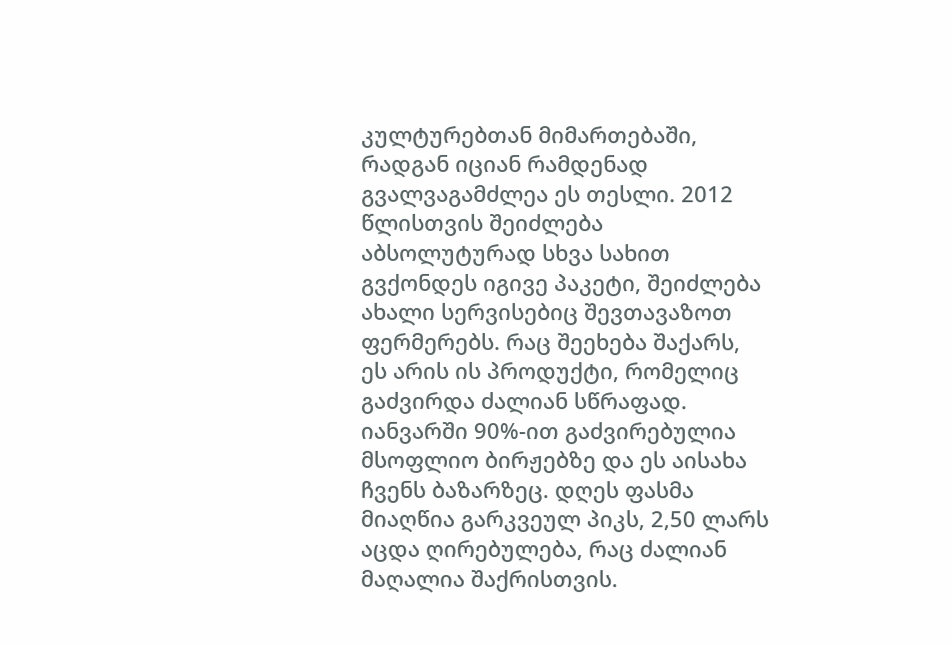კულტურებთან მიმართებაში, რადგან იციან რამდენად გვალვაგამძლეა ეს თესლი. 2012 წლისთვის შეიძლება აბსოლუტურად სხვა სახით გვქონდეს იგივე პაკეტი, შეიძლება ახალი სერვისებიც შევთავაზოთ ფერმერებს. რაც შეეხება შაქარს, ეს არის ის პროდუქტი, რომელიც გაძვირდა ძალიან სწრაფად. იანვარში 90%-ით გაძვირებულია მსოფლიო ბირჟებზე და ეს აისახა ჩვენს ბაზარზეც. დღეს ფასმა მიაღწია გარკვეულ პიკს, 2,50 ლარს აცდა ღირებულება, რაც ძალიან მაღალია შაქრისთვის.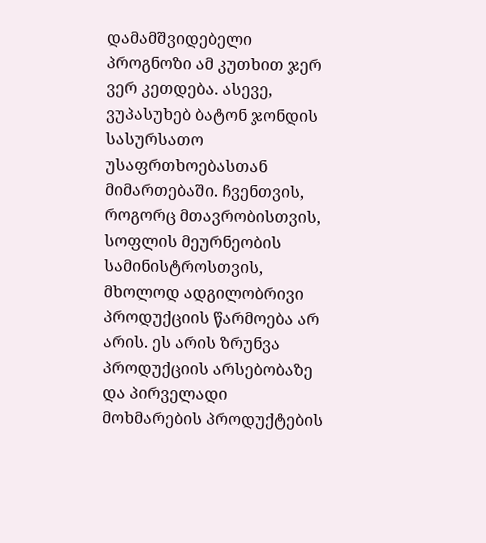დამამშვიდებელი პროგნოზი ამ კუთხით ჯერ ვერ კეთდება. ასევე, ვუპასუხებ ბატონ ჯონდის სასურსათო უსაფრთხოებასთან მიმართებაში. ჩვენთვის, როგორც მთავრობისთვის, სოფლის მეურნეობის სამინისტროსთვის, მხოლოდ ადგილობრივი პროდუქციის წარმოება არ არის. ეს არის ზრუნვა პროდუქციის არსებობაზე და პირველადი მოხმარების პროდუქტების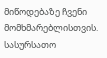მიწოდებაზე ჩვენი მომხმარებლისთვის. სასურსათო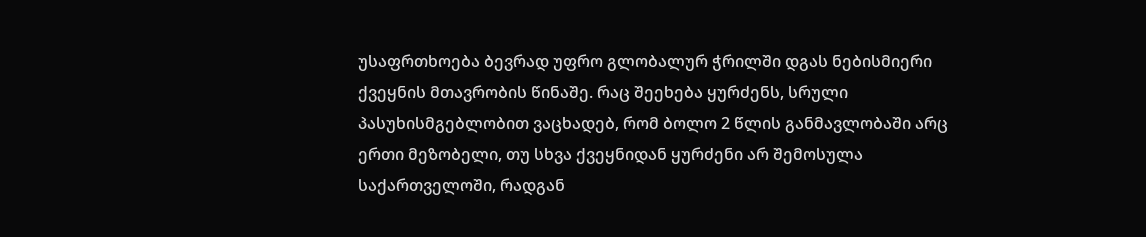უსაფრთხოება ბევრად უფრო გლობალურ ჭრილში დგას ნებისმიერი ქვეყნის მთავრობის წინაშე. რაც შეეხება ყურძენს, სრული პასუხისმგებლობით ვაცხადებ, რომ ბოლო 2 წლის განმავლობაში არც ერთი მეზობელი, თუ სხვა ქვეყნიდან ყურძენი არ შემოსულა საქართველოში, რადგან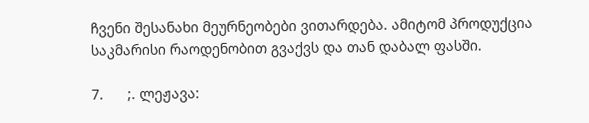ჩვენი შესანახი მეურნეობები ვითარდება. ამიტომ პროდუქცია საკმარისი რაოდენობით გვაქვს და თან დაბალ ფასში.

7.      ;. ლეჟავა: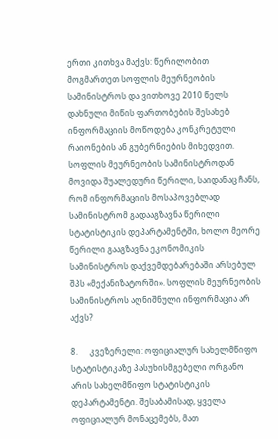ერთი კითხვა მაქვს: წერილობით მოგმართეთ სოფლის მეურნეობის სამინისტროს და ვითხოვე 2010 წელს დახნული მიწის ფართობების შესახებ ინფორმაციის მოწოდება კონკრეტული რაიონების ან გუბერნიების მიხედვით. სოფლის მეურნეობის სამინისტროდან მოვიდა შუალედური წერილი, საიდანაც ჩანს, რომ ინფორმაციის მოსაპოვებლად სამინისტრომ გადააგზავნა წერილი სტატისტიკის დეპარტამენტში, ხოლო მეორე წერილი გააგზავნა ეკონომიკის სამინისტროს დაქვემდებარებაში არსებულ შპს «მექანიზატორში». სოფლის მეურნეობის სამინისტროს აღნიშნული ინფორმაცია არ აქვს?

8.      კვეზერელი: ოფიციალურ სახელმწიფო სტატისტიკაზე პასუხისმგებელი ორგანო არის სახელმწიფო სტატისტიკის დეპარტამენტი. შესაბამისად, ყველა ოფიციალურ მონაცემებს, მათ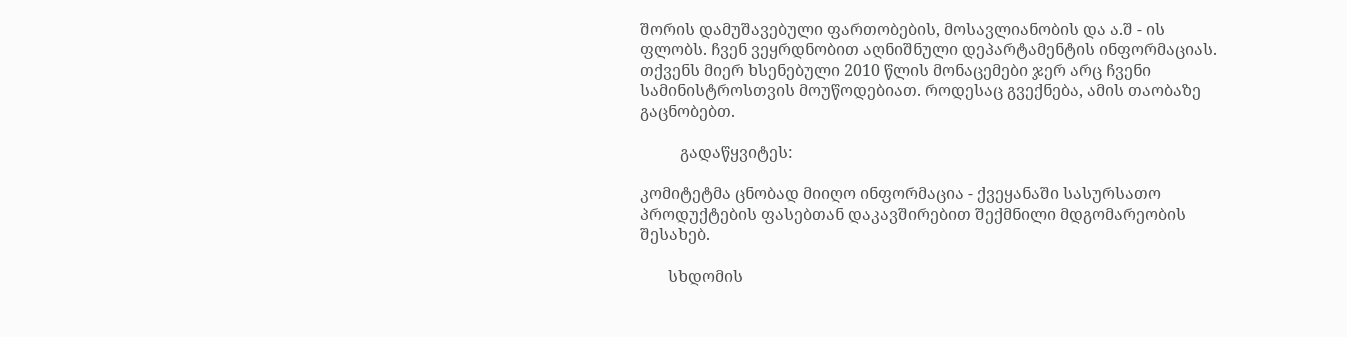შორის დამუშავებული ფართობების, მოსავლიანობის და ა.შ - ის ფლობს. ჩვენ ვეყრდნობით აღნიშნული დეპარტამენტის ინფორმაციას. თქვენს მიერ ხსენებული 2010 წლის მონაცემები ჯერ არც ჩვენი სამინისტროსთვის მოუწოდებიათ. როდესაც გვექნება, ამის თაობაზე გაცნობებთ.

          გადაწყვიტეს:

კომიტეტმა ცნობად მიიღო ინფორმაცია - ქვეყანაში სასურსათო პროდუქტების ფასებთან დაკავშირებით შექმნილი მდგომარეობის შესახებ.

       სხდომის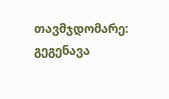თავმჯდომარე:                        გეგენავა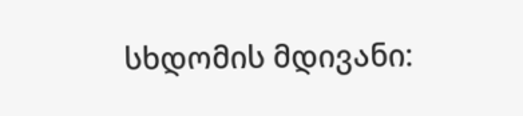სხდომის მდივანი: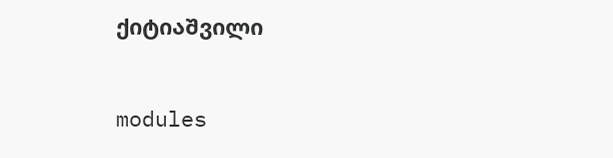ქიტიაშვილი


modules